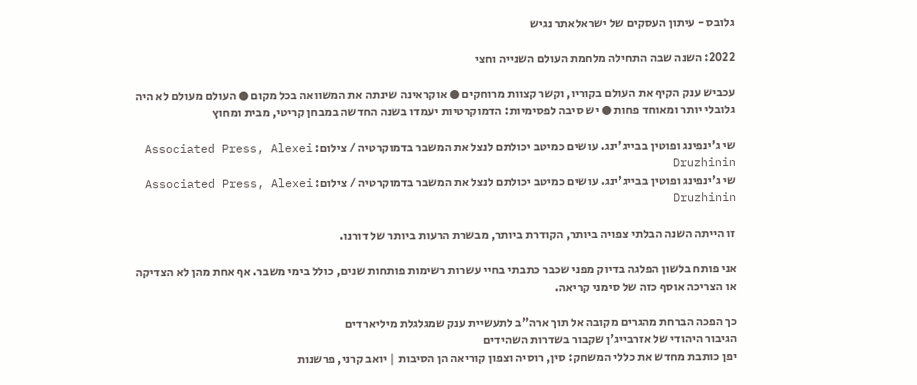גלובס - עיתון העסקים של ישראלאתר נגיש

2022: השנה שבה התחילה מלחמת העולם השנייה וחצי

עכביש ענק הקיף את העולם בקוריו, וקשר קצוות מרוחקים ● אוקראינה שינתה את המשוואה בכל מקום ● העולם מעולם לא היה גלובלי יותר ומאוחד פחות ● יש סיבה לפסימיות: הדמוקרטיות יעמדו בשנה החדשה במבחן קריטי, מבית ומחוץ

שי ג'ינפינג ופוטין בבייג'ינג. עושים כמיטב יכולתם לנצל את המשבר בדמוקרטיה / צילום: Associated Press, Alexei Druzhinin
שי ג'ינפינג ופוטין בבייג'ינג. עושים כמיטב יכולתם לנצל את המשבר בדמוקרטיה / צילום: Associated Press, Alexei Druzhinin

זו הייתה השנה הבלתי צפויה ביותר, הקודרת ביותר, מבשרת הרעות ביותר של דורנו.

אני פותח בלשון הפלגה בדיוק מפני שכבר כתבתי בחיי עשרות רשימות פותחות שנים, כולל בימי משבר. אף אחת מהן לא הצדיקה או הצריכה אוסף כזה של סימני קריאה.

כך הפכה הברחת מהגרים מקובה אל תוך ארה"ב לתעשיית ענק שמגלגלת מיליארדים
הגיבור היהודי של אזרבייג'ן שקבור בשדרות השהידים
יפן כותבת מחדש את כללי המשחק: סין, רוסיה וצפון קוריאה הן הסיבות | יואב קרני, פרשנות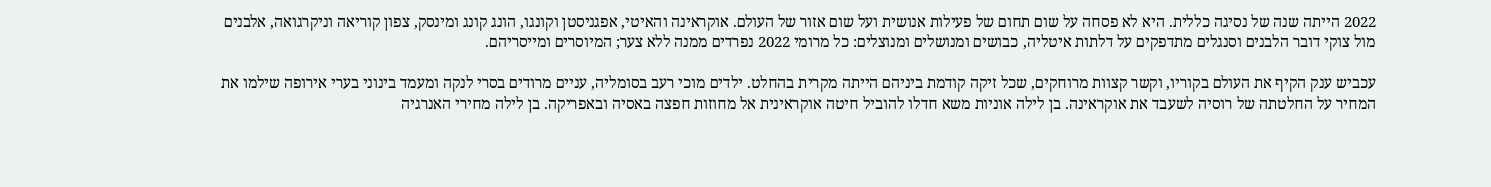2022 הייתה שנה של נסיגה כללית. היא לא פסחה על שום תחום של פעילות אנושית ועל שום אזור של העולם. אוקראינה והאיטי, אפגניסטן וקונגו, הונג קונג ומינסק, צפון קוריאה וניקרגואה, אלבנים מול צוקי דובר הלבנים וסנגלים מתדפקים על דלתות איטליה, כבושים ומנושלים ומנוצלים: כל מרומי 2022 נפרדים ממנה ללא צער; המיוסרים ומייסריהם.

עכביש ענק הקיף את העולם בקוריו, וקשר קצוות מרוחקים, שכל זיקה קודמת ביניהם הייתה מקרית בהחלט. ילדים מוכי רעב בסומליה, עניים מרודים בסרי לנקה ומעמד בינוני בערי אירופה שילמו את המחיר על החלטתה של רוסיה לשעבד את אוקראינה. בן לילה אוניות משא חדלו להוביל חיטה אוקראינית אל מחוזות חפצה באסיה ובאפריקה. בן לילה מחירי האנרגיה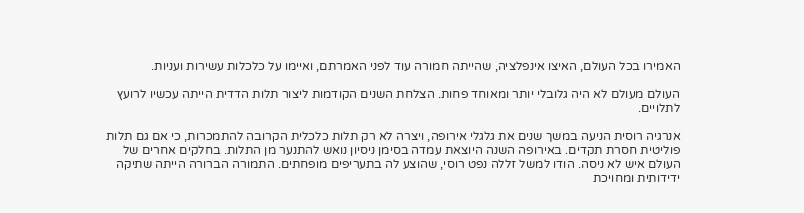האמירו בכל העולם, האיצו אינפלציה, שהייתה חמורה עוד לפני האמרתם, ואיימו על כלכלות עשירות ועניות.

העולם מעולם לא היה גלובלי יותר ומאוחד פחות. הצלחת השנים הקודמות ליצור תלות הדדית הייתה עכשיו לרועץ לתלויים.

אנרגיה רוסית הניעה במשך שנים את גלגלי אירופה, ויצרה לא רק תלות כלכלית הקרובה להתמכרות, כי אם גם תלות פוליטית חסרת תקדים. באירופה השנה היוצאת עמדה בסימן ניסיון נואש להתנער מן התלות. בחלקים אחרים של העולם איש לא ניסה. הודו למשל זללה נפט רוסי, שהוצע לה בתעריפים מופחתים. התמורה הברורה הייתה שתיקה ידידותית ומחויכת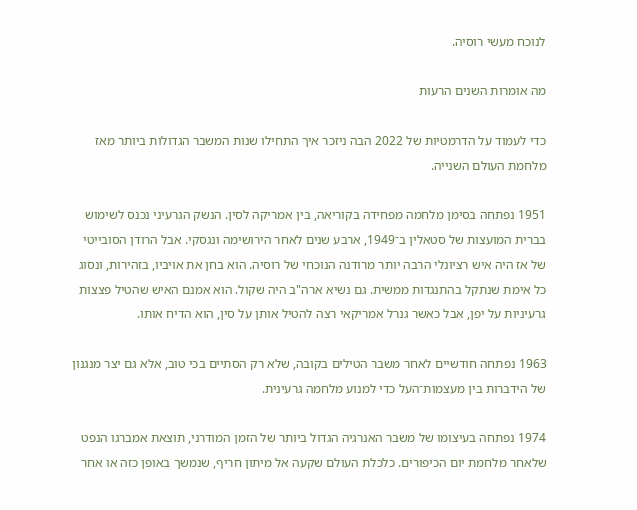לנוכח מעשי רוסיה.

מה אומרות השנים הרעות

כדי לעמוד על הדרמטיות של 2022 הבה ניזכר איך התחילו שנות המשבר הגדולות ביותר מאז מלחמת העולם השנייה.

1951 נפתחה בסימן מלחמה מפחידה בקוריאה, בין אמריקה לסין. הנשק הגרעיני נכנס לשימוש בברית המועצות של סטאלין ב־1949, ארבע שנים לאחר הירושימה ונגסקי. אבל הרודן הסובייטי של אז היה איש רציונלי הרבה יותר מרודנה הנוכחי של רוסיה. הוא בחן את אויביו, בזהירות, ונסוג כל אימת שנתקל בהתנגדות ממשית. גם נשיא ארה"ב היה שקול. הוא אמנם האיש שהטיל פצצות גרעיניות על יפן, אבל כאשר גנרל אמריקאי רצה להטיל אותן על סין, הוא הדיח אותו.

1963 נפתחה חודשיים לאחר משבר הטילים בקובה, שלא רק הסתיים בכי טוב, אלא גם יצר מנגנון של הידברות בין מעצמות־העל כדי למנוע מלחמה גרעינית.

1974 נפתחה בעיצומו של משבר האנרגיה הגדול ביותר של הזמן המודרני, תוצאת אמברגו הנפט שלאחר מלחמת יום הכיפורים. כלכלת העולם שקעה אל מיתון חריף, שנמשך באופן כזה או אחר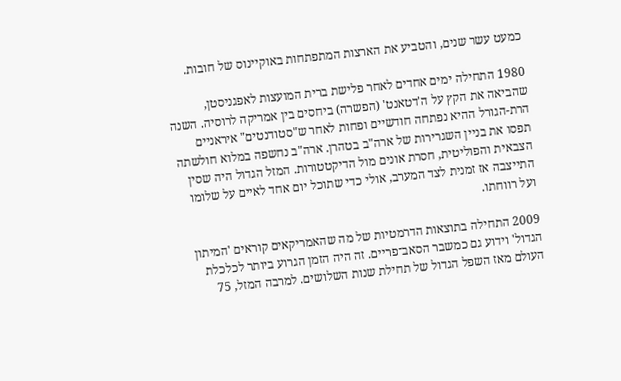כמעט עשר שנים, והטביע את הארצות המתפתחות באוקיינוס של חובות.

1980 התחילה ימים אחדים לאחר פלישת ברית המועצות לאפגניסטן, שהביאה את הקץ על ה'דטאנט' (הפשרה) ביחסים בין אמריקה לרוסיה. השנה הרת-הגורל ההיא נפתחה חודשיים ופחות לאחר ש"סטודנטים" איראניים תפסו את בניין השגרירות של ארה"ב בטהרן. ארה"ב נחשפה במלוא חולשתה הצבאית והפוליטית, חסרת אונים מול הדיקטטורות. המזל הגדול היה שסין התייצבה אז זמנית לצד המערב, אולי כדי שתוכל יום אחד לאיים על שלומו ועל רווחתו.

2009 התחילה בתוצאות הדרמטיות של מה שהאמריקאים קוראים 'המיתון הגדול' וידוע גם כמשבר הסאב־פריים. זה היה הזמן הגרוע ביותר לכלכלת העולם מאז השפל הגדול של תחילת שנות השלושים. למרבה המזל, 75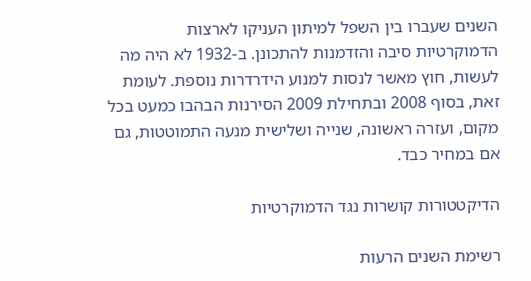השנים שעברו בין השפל למיתון העניקו לארצות הדמוקרטיות סיבה והזדמנות להתכונן. ב-1932 לא היה מה לעשות, חוץ מאשר לנסות למנוע הידרדרות נוספת. לעומת זאת, בסוף 2008 ובתחילת 2009 הסירנות הבהבו כמעט בכל מקום, ועזרה ראשונה, שנייה ושלישית מנעה התמוטטות, גם אם במחיר כבד.

הדיקטטורות קושרות נגד הדמוקרטיות

רשימת השנים הרעות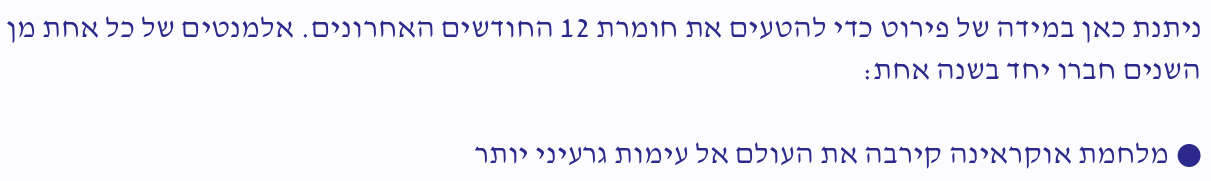ניתנת כאן במידה של פירוט כדי להטעים את חומרת 12 החודשים האחרונים. אלמנטים של כל אחת מן השנים חברו יחד בשנה אחת:

● מלחמת אוקראינה קירבה את העולם אל עימות גרעיני יותר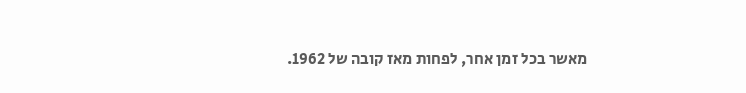מאשר בכל זמן אחר, לפחות מאז קובה של 1962.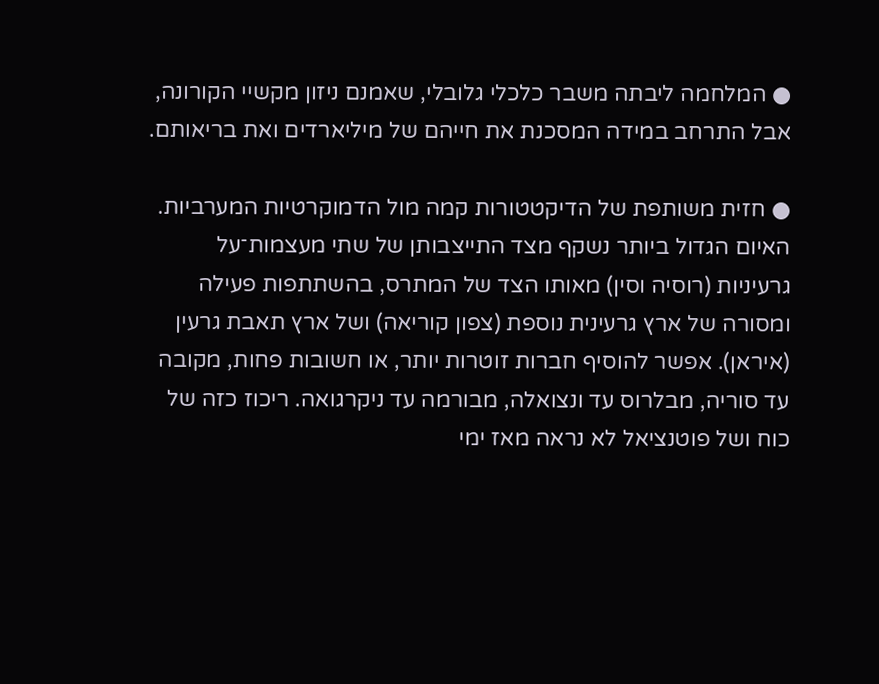● המלחמה ליבתה משבר כלכלי גלובלי, שאמנם ניזון מקשיי הקורונה, אבל התרחב במידה המסכנת את חייהם של מיליארדים ואת בריאותם.

● חזית משותפת של הדיקטטורות קמה מול הדמוקרטיות המערביות. האיום הגדול ביותר נשקף מצד התייצבותן של שתי מעצמות־על גרעיניות (רוסיה וסין) מאותו הצד של המתרס, בהשתתפות פעילה ומסורה של ארץ גרעינית נוספת (צפון קוריאה) ושל ארץ תאבת גרעין (איראן). אפשר להוסיף חברות זוטרות יותר, או חשובות פחות, מקובה עד סוריה, מבלרוס עד ונצואלה, מבורמה עד ניקרגואה. ריכוז כזה של כוח ושל פוטנציאל לא נראה מאז ימי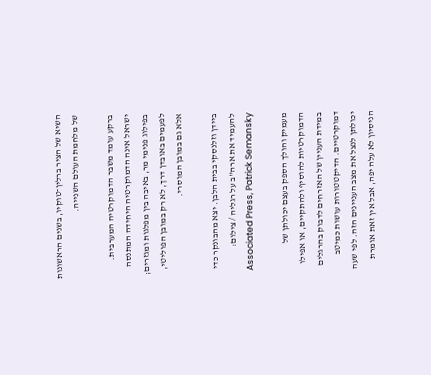השיא של הציר ברלין־טוקיו, בשנים הראשונות של מלחמת העולם השנייה.

ברקע עומד משבר הדמוקרטיה המערבית. ישראל אינה הדמוקרטיה היחידה המתנסה בפילוג פנימי מר, באיבה בין מפלגות ומגזרים; לפעמים באובדן דרך, לא רק במובן הפוליטי, אלא גם במובן המוסרי.

ביידן וזלנסקי בבית הלבן. יצא מהבונקר כדי להעמיד את ארה''ב על רגליה / צילום: Associated Press, Patrick Semansky

מעמיק והולך הספק בעצם יכולתן של הדמוקרטיות להוסיף ולהתקיים, או אפילו במידת העניין של האזרחים לדבוק בהרגלים דמוקרטיים. הדיקטטורות עושות כמיטב יכולתן לנצל את מצב העניינים הזה. לפי שעה הניסיון לא עלה יפה, אבל אין זאת אומרת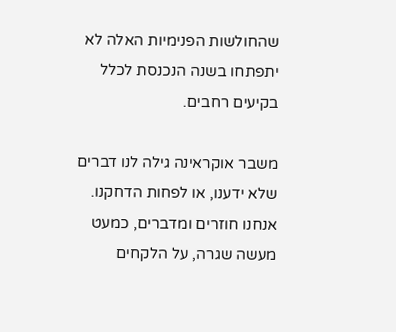שהחולשות הפנימיות האלה לא יתפתחו בשנה הנכנסת לכלל בקיעים רחבים.

משבר אוקראינה גילה לנו דברים שלא ידענו, או לפחות הדחקנו. אנחנו חוזרים ומדברים, כמעט מעשה שגרה, על הלקחים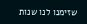שזימנו לנו שנות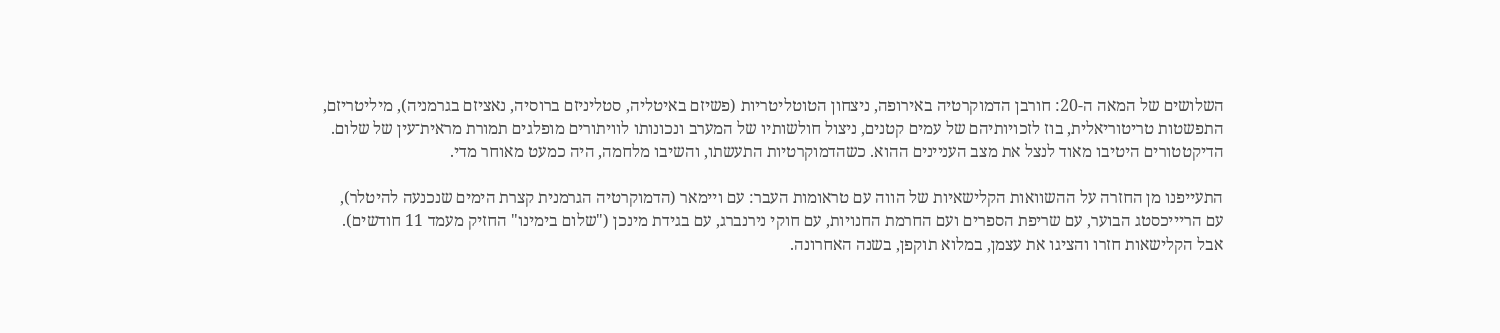השלושים של המאה ה-20: חורבן הדמוקרטיה באירופה, ניצחון הטוטליטריות (פשיזם באיטליה, סטליניזם ברוסיה, נאציזם בגרמניה), מיליטריזם, התפשטות טריטוריאלית, בוז לזכויותיהם של עמים קטנים, ניצול חולשותיו של המערב ונכונותו לוויתורים מופלגים תמורת מראית־עין של שלום. הדיקטטורים היטיבו מאוד לנצל את מצב העניינים ההוא. כשהדמוקרטיות התעשתו, והשיבו מלחמה, היה כמעט מאוחר מדי.

התעייפנו מן החזרה על ההשוואות הקלישאיות של הווה עם טראומות העבר: עם ויימאר (הדמוקרטיה הגרמנית קצרת הימים שנכנעה להיטלר), עם הריייכסטג הבוער, עם שריפת הספרים ועם החרמת החנויות, עם חוקי נירנברג, עם בגידת מינכן ("שלום בימינו" החזיק מעמד 11 חודשים). אבל הקלישאות חזרו והציגו את עצמן, במלוא תוקפן, בשנה האחרונה.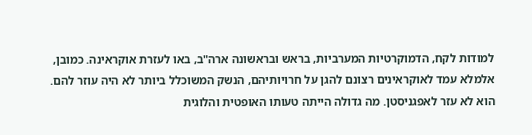למודות לקח, הדמוקרטיות המערביות, בראש ובראשונה ארה"ב, באו לעזרת אוקראינה. כמובן, אלמלא עמד לאוקראינים רצונם להגן על חרויותיהם, הנשק המשוכלל ביותר לא היה עוזר להם. הוא לא עזר לאפגניסטן. מה גדולה הייתה טעותו האופטית והלוגית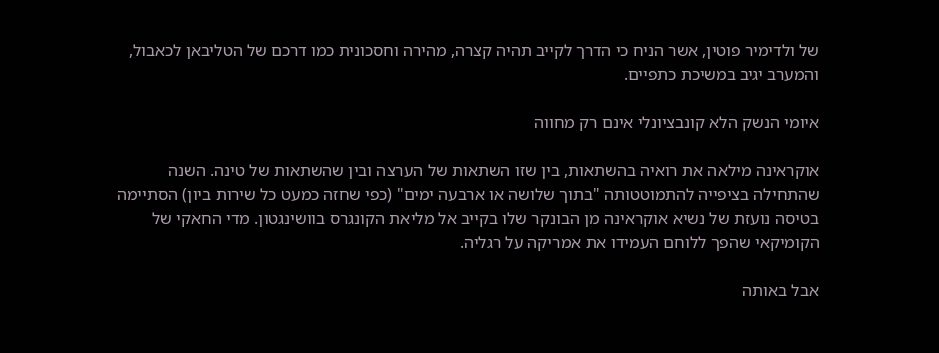של ולדימיר פוטין, אשר הניח כי הדרך לקייב תהיה קצרה, מהירה וחסכונית כמו דרכם של הטליבאן לכאבול, והמערב יגיב במשיכת כתפיים.

איומי הנשק הלא קונבציונלי אינם רק מחווה

אוקראינה מילאה את רואיה בהשתאות, בין שזו השתאות של הערצה ובין שהשתאות של טינה. השנה שהתחילה בציפייה להתמוטטותה "בתוך שלושה או ארבעה ימים" (כפי שחזה כמעט כל שירות ביון) הסתיימה בטיסה נועזת של נשיא אוקראינה מן הבונקר שלו בקייב אל מליאת הקונגרס בוושינגטון. מדי החאקי של הקומיקאי שהפך ללוחם העמידו את אמריקה על רגליה.

אבל באותה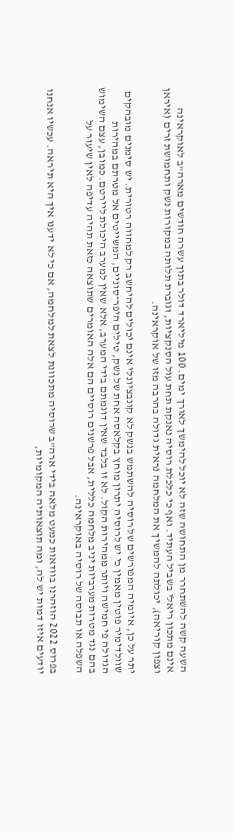השעה קשה להשתחרר מן התחושה שזה לא יוכל להימשך לאורך ימים. 100 מיליארד דולר בתוך עשרה חודשים מארה"ב לאוקראינה אינם מתכון ריאלי בשביל העתיד. ואף כי כלכלת רוסיה נאנקת תחת עול הסנקציות, וגוברת תלותה במקורות נשק ותחמושת זרים (איראן וצפון קוריאה), יכולתה להמשיך את המלחמה נראית גדולה בהרבה מזו של אוקראינה.

יתר על כן, איומיה המפורשים של רוסיה להשתמש בנשק לא קונבציונלי אינם יכולים להיחשב רק למחווה רטורית. יש סימנים מובהקים שוולדימיר פוטין מאמין כי יש לרוסיה יתרון מוחץ בקלאסה אחת של נשק, טילים היפר־סוניים, המשייטים אל מטרתם במהירות הגדולה פי חמישה ויותר ממהירות הקול. לא זו בלבד שאין דוגמתם בידי המערב, אלא שאין למערב היכולת ליירטם. כמובן, עצם השימוש בהם נגד מטרות מערביות יניב מלחמה כללית, אבל פרשנים רוסיים הם אלה האומרים שתוצאה כזאת תהיה עדיפה לאין שיעור על השפלה או תבוסה של רוסיה באוקראינה.

בפרוס 2022 הוזהרנו בוודאות כמעט מלאה בידי ארה"ב שרוסיה מתכוונת לצאת למלחמה, אם כי לא ידענו איך היא תיראה. עכשיו אנחנו יודעים איזו דמות יש לה, ומה תוצאותיה המקומיות,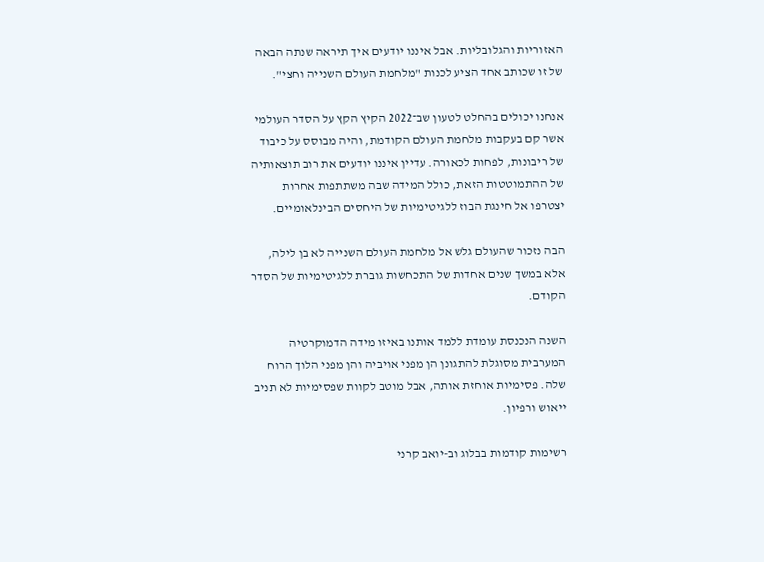האזוריות והגלובליות. אבל איננו יודעים איך תיראה שנתה הבאה של זו שכותב אחד הציע לכנות "מלחמת העולם השנייה וחצי".

אנחנו יכולים בהחלט לטעון שב־2022 הקיץ הקץ על הסדר העולמי אשר קם בעקבות מלחמת העולם הקודמת, והיה מבוסס על כיבוד של ריבונות, לפחות לכאורה. עדיין איננו יודעים את רוב תוצאותיה של ההתמוטטות הזאת, כולל המידה שבה משתתפות אחרות יצטרפו אל חינגת הבוז ללגיטימיות של היחסים הבינלאומיים.

הבה נזכור שהעולם גלש אל מלחמת העולם השנייה לא בן לילה, אלא במשך שנים אחדות של התכחשות גוברת ללגיטימיות של הסדר הקודם.

השנה הנכנסת עומדת ללמד אותנו באיזו מידה הדמוקרטיה המערבית מסוגלת להתגונן הן מפני אויביה והן מפני הלוך הרוח שלה. פסימיות אוחזת אותה, אבל מוטב לקוות שפסימיות לא תניב ייאוש ורפיון.

רשימות קודמות בבלוג וב-יואב קרני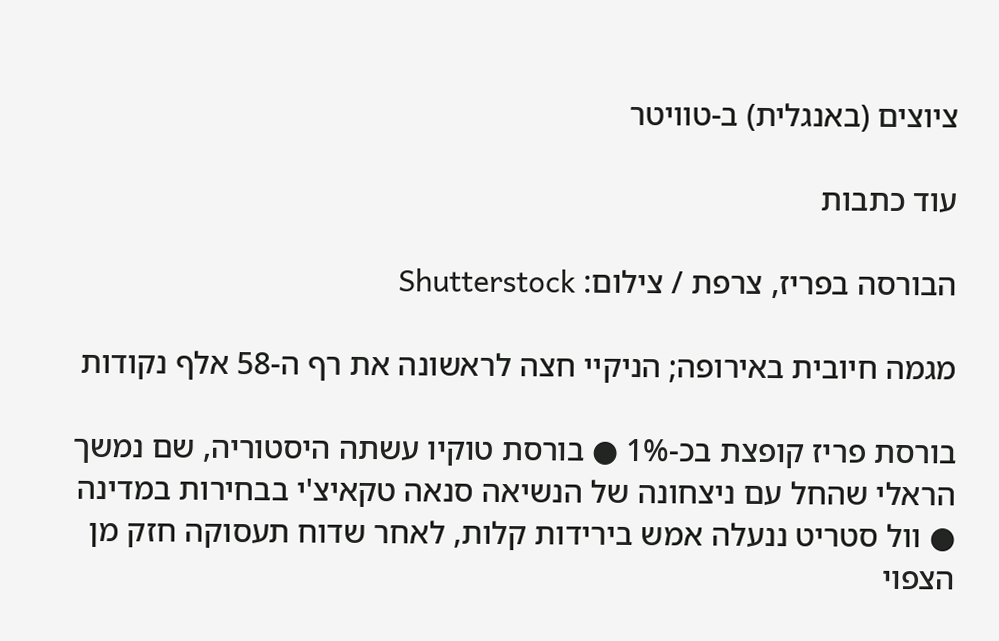ציוצים (באנגלית) ב-טוויטר

עוד כתבות

הבורסה בפריז, צרפת / צילום: Shutterstock

מגמה חיובית באירופה; הניקיי חצה לראשונה את רף ה-58 אלף נקודות

בורסת פריז קופצת בכ-1% ● בורסת טוקיו עשתה היסטוריה, שם נמשך הראלי שהחל עם ניצחונה של הנשיאה סנאה טקאיצ'י בבחירות במדינה ● וול סטריט ננעלה אמש בירידות קלות, לאחר שדוח תעסוקה חזק מן הצפוי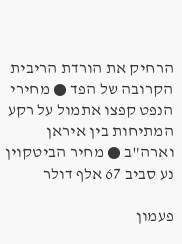הרחיק את הורדת הריבית הקרובה של הפד ● מחירי הנפט קפצו אתמול על רקע המתיחות בין איראן וארה"ב ● מחיר הביטקוין נע סביב 67 אלף דולר

פעמון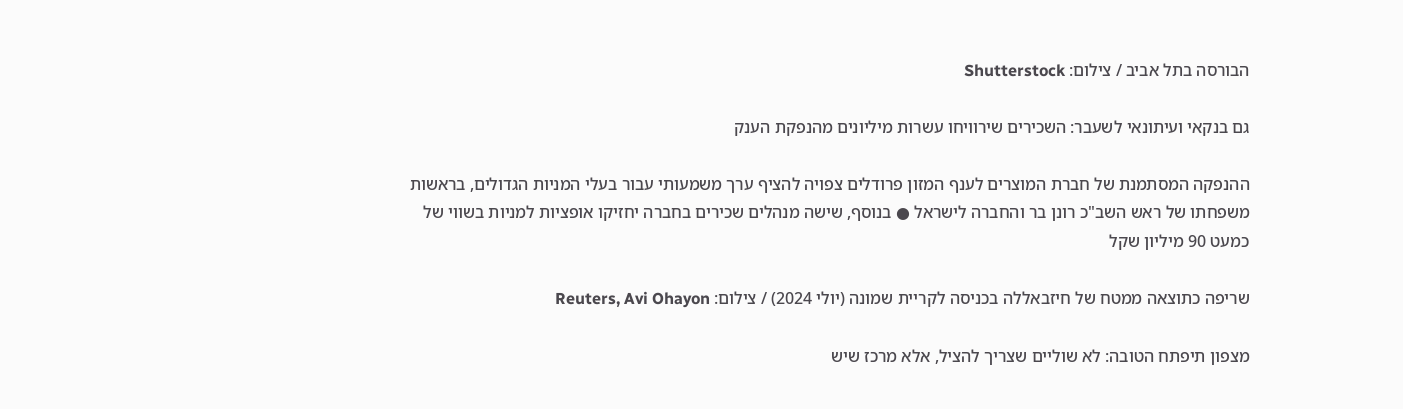הבורסה בתל אביב / צילום: Shutterstock

גם בנקאי ועיתונאי לשעבר: השכירים שירוויחו עשרות מיליונים מהנפקת הענק

ההנפקה המסתמנת של חברת המוצרים לענף המזון פרודלים צפויה להציף ערך משמעותי עבור בעלי המניות הגדולים, בראשות משפחתו של ראש השב"כ רונן בר והחברה לישראל ● בנוסף, שישה מנהלים שכירים בחברה יחזיקו אופציות למניות בשווי של כמעט 90 מיליון שקל

שריפה כתוצאה ממטח של חיזבאללה בכניסה לקריית שמונה (יולי 2024) / צילום: Reuters, Avi Ohayon

מצפון תיפתח הטובה: לא שוליים שצריך להציל, אלא מרכז שיש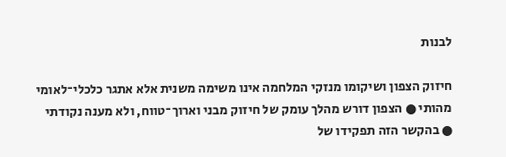לבנות

חיזוק הצפון ושיקומו מנזקי המלחמה אינו משימה משנית אלא אתגר כלכלי־לאומי מהותי ● הצפון דורש מהלך עומק של חיזוק מבני וארוך־טווח, ולא מענה נקודתי ● בהקשר הזה תפקידו של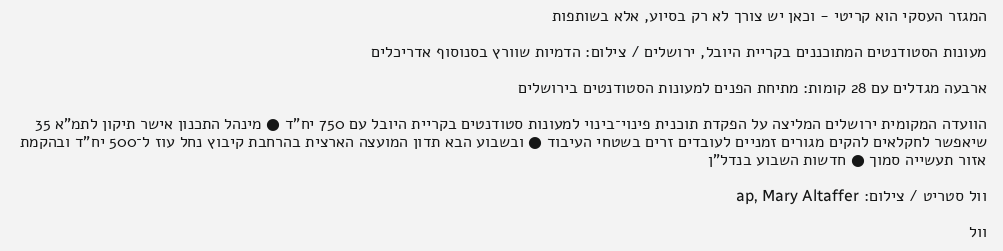המגזר העסקי הוא קריטי - וכאן יש צורך לא רק בסיוע, אלא בשותפות

מעונות הסטודנטים המתוכננים בקריית היובל, ירושלים / צילום: הדמיות שוורץ בסנוסוף אדריכלים

ארבעה מגדלים עם 28 קומות: מתיחת הפנים למעונות הסטודנטים בירושלים

הוועדה המקומית ירושלים המליצה על הפקדת תוכנית פינוי־בינוי למעונות סטודנטים בקריית היובל עם 750 יח"ד ● מינהל התכנון אישר תיקון לתמ"א 35 שיאפשר לחקלאים להקים מגורים זמניים לעובדים זרים בשטחי העיבוד ● ובשבוע הבא תדון המועצה הארצית בהרחבת קיבוץ נחל עוז ל־500 יח"ד ובהקמת אזור תעשייה סמוך ● חדשות השבוע בנדל"ן

וול סטריט / צילום: ap, Mary Altaffer

וול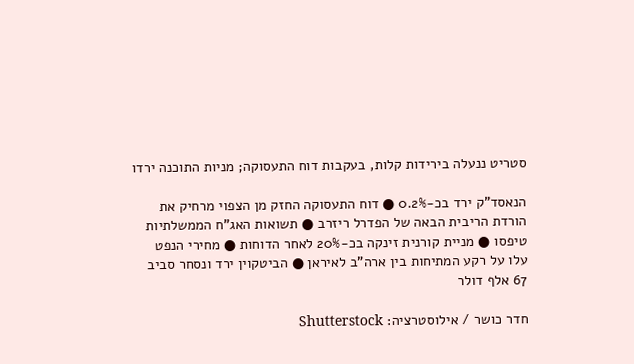סטריט ננעלה בירידות קלות, בעקבות דוח התעסוקה; מניות התוכנה ירדו

הנאסד"ק ירד בכ-0.2% ● דוח התעסוקה החזק מן הצפוי מרחיק את הורדת הריבית הבאה של הפדרל ריזרב ● תשואות האג"ח הממשלתיות טיפסו ● מניית קורנית זינקה בכ-20% לאחר הדוחות ● מחירי הנפט עלו על רקע המתיחות בין ארה"ב לאיראן ● הביטקוין ירד ונסחר סביב 67 אלף דולר

חדר כושר / אילוסטרציה: Shutterstock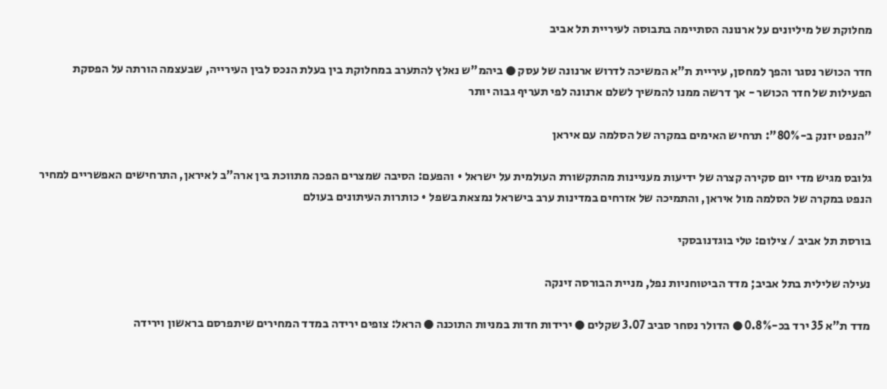מחלוקת של מיליונים על ארנונה הסתיימה בתבוסה לעיריית תל אביב

חדר הכושר נסגר והפך למחסן, עיריית ת"א המשיכה לדרוש ארנונה של עסק ● ביהמ"ש נאלץ להתערב במחלוקת בין בעלת הנכס לבין העירייה, שבעצמה הורתה על הפסקת הפעילות של חדר הכושר - אך דרשה ממנו להמשיך לשלם ארנונה לפי תעריף גבוה יותר

"הנפט יזנק ב-80%": תרחיש האימים במקרה של הסלמה עם איראן

גלובס מגיש מדי יום סקירה קצרה של ידיעות מעניינות מהתקשורת העולמית על ישראל • והפעם: הסיבה שמצרים הפכה מתווכת בין ארה"ב לאיראן, התרחישים האפשריים למחיר הנפט במקרה של הסלמה מול איראן, והתמיכה של אזרחים במדינות ערב בישראל נמצאת בשפל • כותרות העיתונים בעולם

בורסת תל אביב / צילום: טלי בוגדנובסקי

נעילה שלילית בתל אביב; מדד הביטוחניות נפל, מניית הבורסה זינקה

מדד ת"א 35 ירד בכ-0.8% ● הדולר נסחר סביב 3.07 שקלים ● ירידות חדות במניות התוכנה ● הראל: צופים ירידה במדד המחירים שיתפרסם בראשון וירידה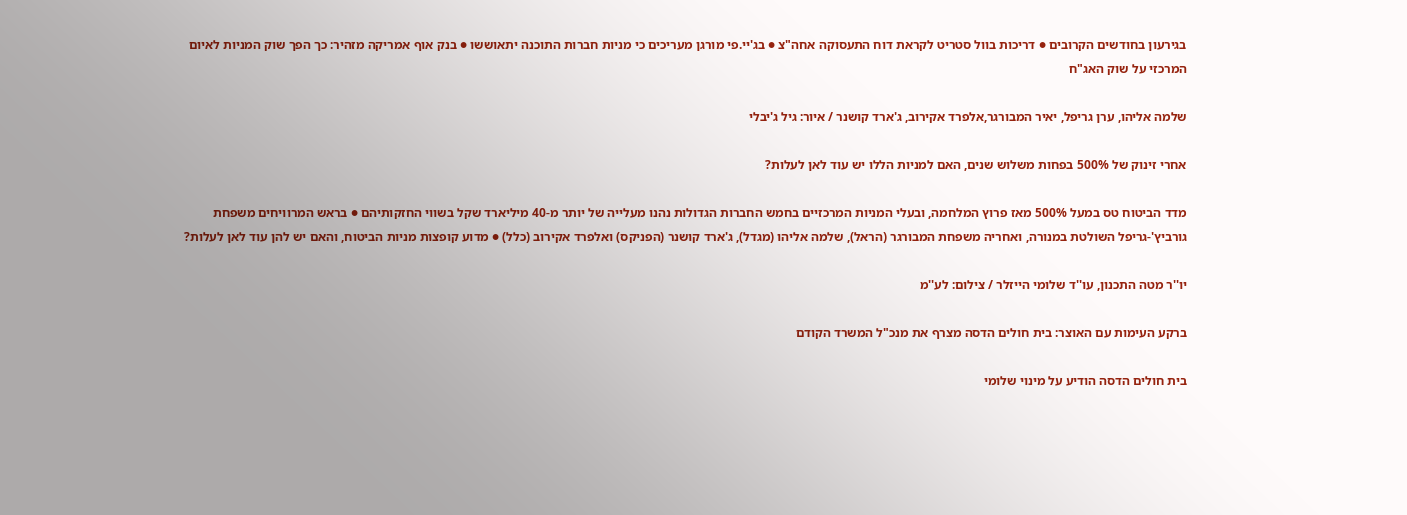בגירעון בחודשים הקרובים ● דריכות בוול סטריט לקראת דוח התעסוקה אחה"צ ● בג'יי.פי מורגן מעריכים כי מניות חברות התוכנה יתאוששו ● בנק אוף אמריקה מזהיר: כך הפך שוק המניות לאיום המרכזי על שוק האג"ח

שלמה אליהו, ערן גריפל, יאיר המבורגר,אלפרד אקירוב, ג'ארד קושנר / איור: גיל ג'יבלי

אחרי זינוק של 500% בפחות משלוש שנים, האם למניות הללו יש עוד לאן לעלות?

מדד הביטוח טס במעל 500% מאז פרוץ המלחמה, ובעלי המניות המרכזיים בחמש החברות הגדולות נהנו מעלייה של יותר מ-40 מיליארד שקל בשווי החזקותיהם ● בראש המרוויחים משפחת גורביץ'-גריפל השולטת במנורה, ואחריה משפחת המבורגר (הראל), שלמה אליהו (מגדל), ג'ארד קושנר (הפניקס) ואלפרד אקירוב (כלל) ● מדוע קופצות מניות הביטוח, והאם יש להן עוד לאן לעלות?

יו''ר מטה התכנון, עו''ד שלומי הייזלר / צילום: לע''מ

ברקע העימות עם האוצר: בית חולים הדסה מצרף את מנכ"ל המשרד הקודם

בית חולים הדסה הודיע על מינוי שלומי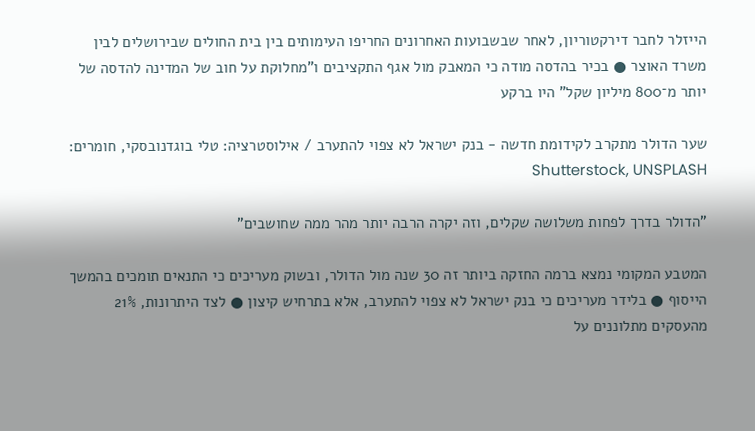הייזלר לחבר דירקטוריון, לאחר שבשבועות האחרונים החריפו העימותים בין בית החולים שבירושלים לבין משרד האוצר ● בכיר בהדסה מודה כי המאבק מול אגף התקציבים ו"מחלוקת על חוב של המדינה להדסה של יותר מ־800 מיליון שקל" היו ברקע

שער הדולר מתקרב לקידומת חדשה - בנק ישראל לא צפוי להתערב / אילוסטרציה: טלי בוגדנובסקי, חומרים: Shutterstock, UNSPLASH

"הדולר בדרך לפחות משלושה שקלים, וזה יקרה הרבה יותר מהר ממה שחושבים"

המטבע המקומי נמצא ברמה החזקה ביותר זה 30 שנה מול הדולר, ובשוק מעריכים כי התנאים תומכים בהמשך הייסוף ● בלידר מעריכים כי בנק ישראל לא צפוי להתערב, אלא בתרחיש קיצון ● לצד היתרונות, 21% מהעסקים מתלוננים על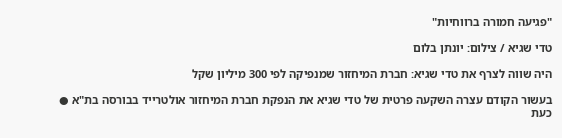"פגיעה חמורה ברווחיות"

טדי שגיא / צילום: יונתן בלום

היה שווה לצרף את טדי שגיא: חברת המיחזור שמנפיקה לפי 300 מיליון שקל

בעשור הקודם עצרה השקעה פרטית של טדי שגיא את הנפקת חברת המיחזור אולטרייד בבורסה בת"א ● כעת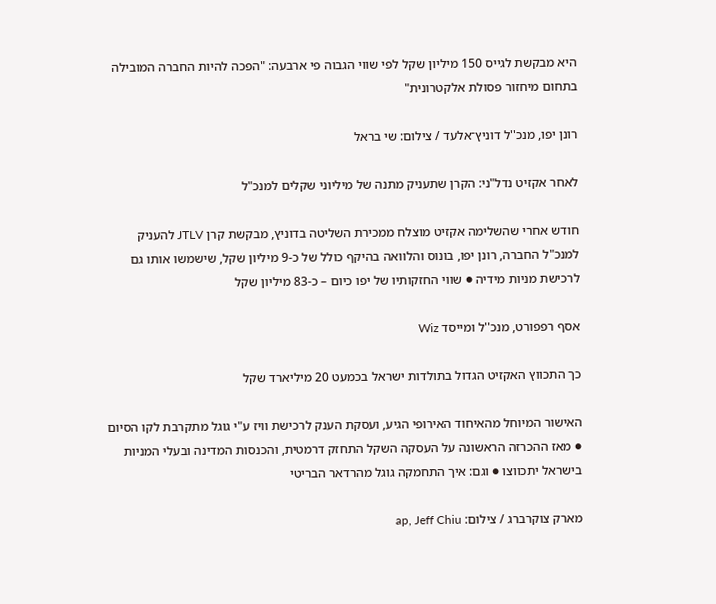היא מבקשת לגייס 150 מיליון שקל לפי שווי הגבוה פי ארבעה: "הפכה להיות החברה המובילה בתחום מיחזור פסולת אלקטרונית"

רונן יפו, מנכ''ל דוניץ־אלעד / צילום: שי בראל

לאחר אקזיט נדל"ני: הקרן שתעניק מתנה של מיליוני שקלים למנכ"ל

חודש אחרי שהשלימה אקזיט מוצלח ממכירת השליטה בדוניץ, מבקשת קרן JTLV להעניק למנכ"ל החברה, רונן יפו, בונוס והלוואה בהיקף כולל של כ-9 מיליון שקל, שישמשו אותו גם לרכישת מניות מידיה ● שווי החזקותיו של יפו כיום – כ-83 מיליון שקל

אסף רפפורט, מנכ''ל ומייסד Wiz

כך התכווץ האקזיט הגדול בתולדות ישראל בכמעט 20 מיליארד שקל

האישור המיוחל מהאיחוד האירופי הגיע, ועסקת הענק לרכישת וויז ע"י גוגל מתקרבת לקו הסיום ● מאז ההכרזה הראשונה על העסקה השקל התחזק דרמטית, והכנסות המדינה ובעלי המניות בישראל יתכווצו ● וגם: איך התחמקה גוגל מהרדאר הבריטי

מארק צוקרברג / צילום: ap, Jeff Chiu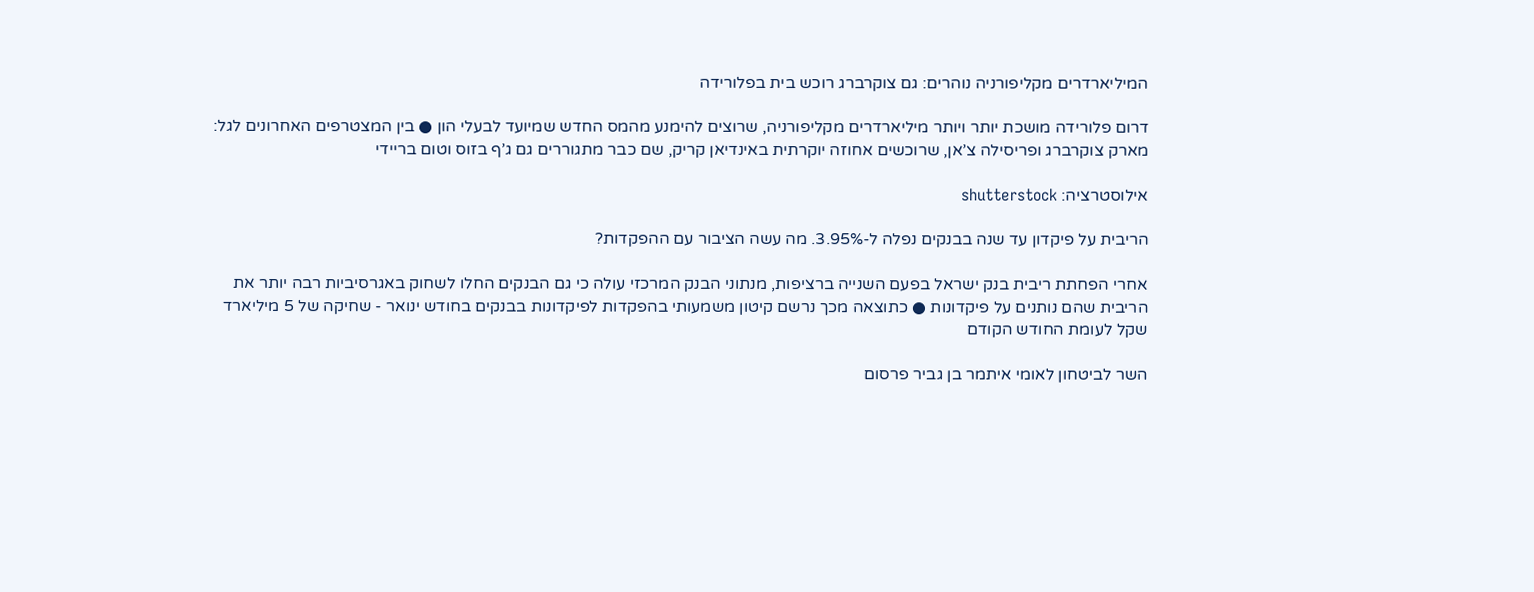המיליארדרים מקליפורניה נוהרים: גם צוקרברג רוכש בית בפלורידה

דרום פלורידה מושכת יותר ויותר מיליארדרים מקליפורניה, שרוצים להימנע מהמס החדש שמיועד לבעלי הון ● בין המצטרפים האחרונים לגל: מארק צוקרברג ופריסילה צ’אן, שרוכשים אחוזה יוקרתית באינדיאן קריק, שם כבר מתגוררים גם ג’ף בזוס וטום בריידי

אילוסטרציה: shutterstock

הריבית על פיקדון עד שנה בבנקים נפלה ל-3.95%. מה עשה הציבור עם ההפקדות?

אחרי הפחתת ריבית בנק ישראל בפעם השנייה ברציפות, מנתוני הבנק המרכזי עולה כי גם הבנקים החלו לשחוק באגרסיביות רבה יותר את הריבית שהם נותנים על פיקדונות ● כתוצאה מכך נרשם קיטון משמעותי בהפקדות לפיקדונות בבנקים בחודש ינואר - שחיקה של 5 מיליארד שקל לעומת החודש הקודם

השר לביטחון לאומי איתמר בן גביר פרסום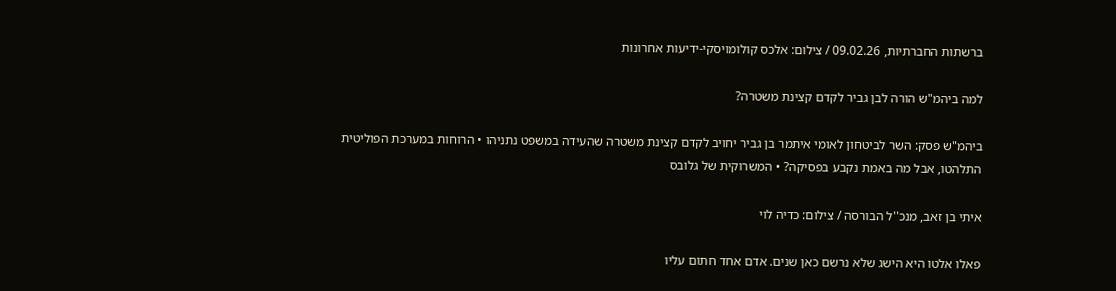ברשתות החברתיות, 09.02.26 / צילום: אלכס קולומויסקי-ידיעות אחרונות

למה ביהמ"ש הורה לבן גביר לקדם קצינת משטרה?

ביהמ"ש פסק: השר לביטחון לאומי איתמר בן גביר יחויב לקדם קצינת משטרה שהעידה במשפט נתניהו • הרוחות במערכת הפוליטית התלהטו, אבל מה באמת נקבע בפסיקה? • המשרוקית של גלובס

איתי בן זאב, מנכ''ל הבורסה / צילום: כדיה לוי

פאלו אלטו היא הישג שלא נרשם כאן שנים. אדם אחד חתום עליו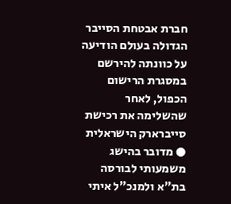חברת אבטחת הסייבר הגדולה בעולם הודיעה על כוונתה להירשם במסגרת הרישום הכפול, לאחר שהשלימה את רכישת סייברארק הישראלית ● מדובר בהישג משמעותי לבורסה בת"א ולמנכ"ל איתי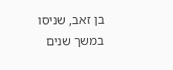בן זאב, שניסו במשך שנים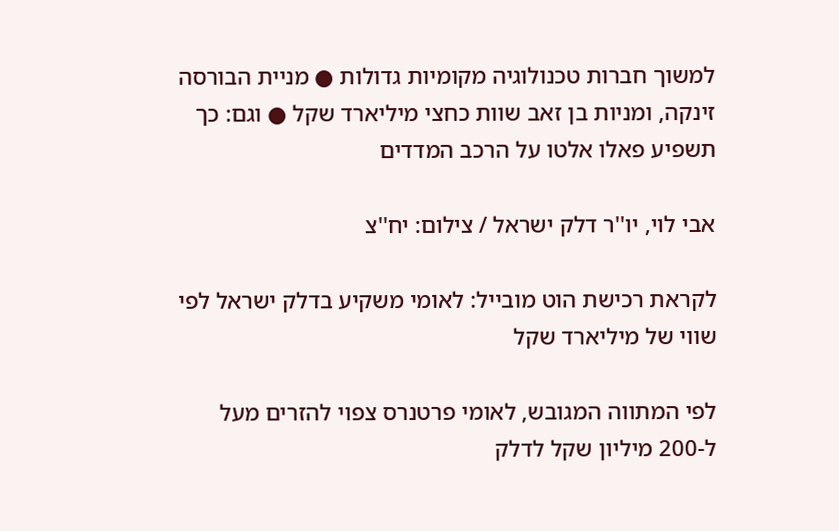למשוך חברות טכנולוגיה מקומיות גדולות ● מניית הבורסה זינקה, ומניות בן זאב שוות כחצי מיליארד שקל ● וגם: כך תשפיע פאלו אלטו על הרכב המדדים

אבי לוי, יו''ר דלק ישראל / צילום: יח''צ

לקראת רכישת הוט מובייל: לאומי משקיע בדלק ישראל לפי שווי של מיליארד שקל

לפי המתווה המגובש, לאומי פרטנרס צפוי להזרים מעל ל-200 מיליון שקל לדלק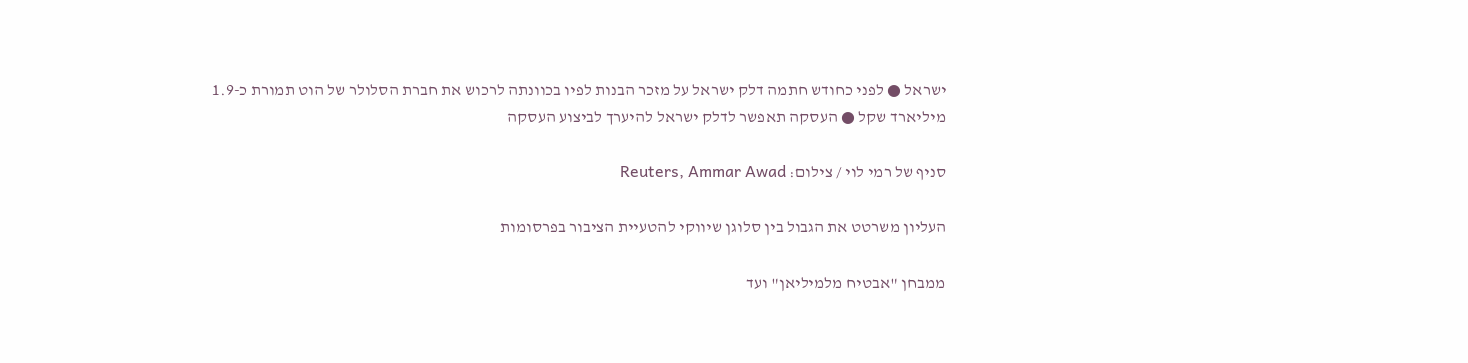ישראל ● לפני כחודש חתמה דלק ישראל על מזכר הבנות לפיו בכוונתה לרכוש את חברת הסלולר של הוט תמורת כ-1.9 מיליארד שקל ● העסקה תאפשר לדלק ישראל להיערך לביצוע העסקה

סניף של רמי לוי / צילום: Reuters, Ammar Awad

העליון משרטט את הגבול בין סלוגן שיווקי להטעיית הציבור בפרסומות

ממבחן "אבטיח מלמיליאן" ועד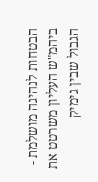הבטחות לנהיגה מושלמת - ביהמ"ש העליון משרטט את הגבול שבין גימיק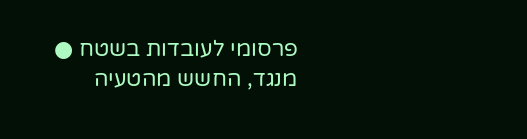פרסומי לעובדות בשטח ● מנגד, החשש מהטעיה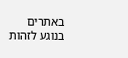באתרים בנוגע לזהות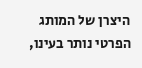היצרן של המותג הפרטי נותר בעינו,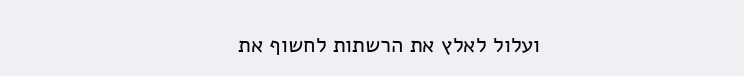ועלול לאלץ את הרשתות לחשוף את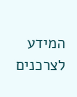המידע לצרכנים